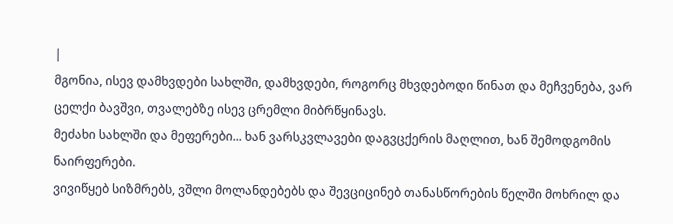|
მგონია, ისევ დამხვდები სახლში, დამხვდები, როგორც მხვდებოდი წინათ და მეჩვენება, ვარ ცელქი ბავშვი, თვალებზე ისევ ცრემლი მიბრწყინავს.
მეძახი სახლში და მეფერები... ხან ვარსკვლავები დაგვცქერის მაღლით, ხან შემოდგომის ნაირფერები.
ვივიწყებ სიზმრებს, ვშლი მოლანდებებს და შევციცინებ თანასწორების წელში მოხრილ და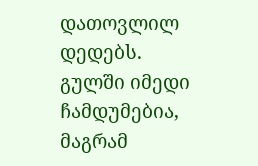დათოვლილ დედებს.
გულში იმედი ჩამდუმებია, მაგრამ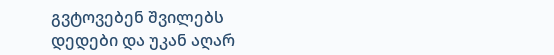გვტოვებენ შვილებს დედები და უკან აღარ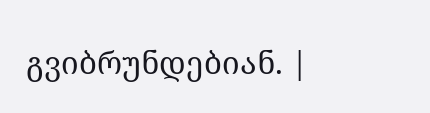გვიბრუნდებიან. |